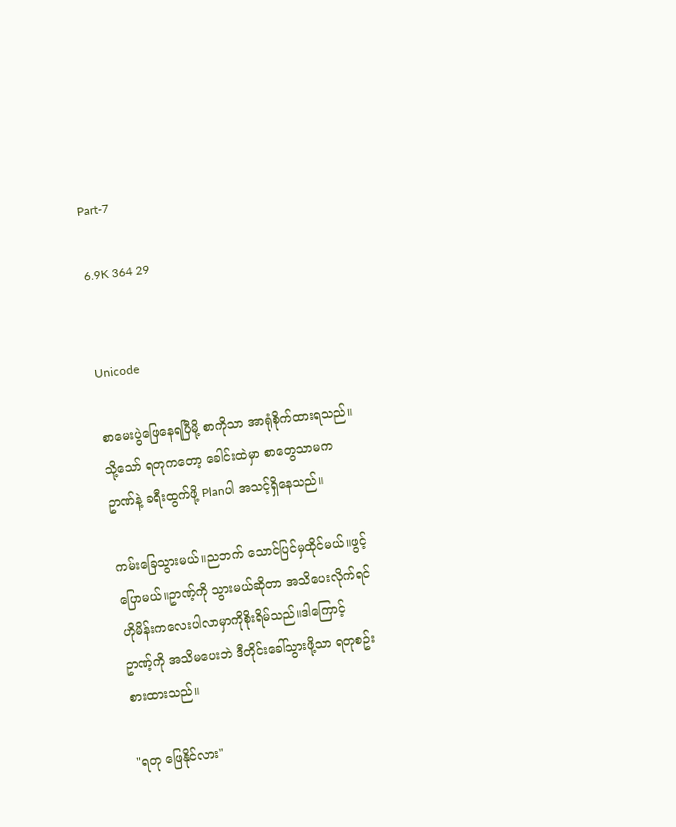Part-7

6.9K 364 29


Unicode

စာမေးပွဲဖြေနေရပြီမို့ စာကိုသာ အာရုံစိုက်ထားရသည်။သို့သော် ရတုကတော့ ခေါင်းထဲမှာ စာတွေသာမက ဥာဏ်နဲ့ ခရီးထွက်ဖို့ Planပါ အသင့်ရှိနေသည်။

ကမ်းခြေသွားမယ်။ညဘက် သောင်ပြင်မှထိုင်မယ်။ဖွင့်ပြောမယ်။ဥာဏ့်ကို သွားမယ်ဆိုတာ အသိပေးလိုက်ရင် ဟိုမိန်းကလေးပါလာမှာကိုစိုးရိမ်သည်။ဒါကြောင့် ဥာဏ့်ကို အသိမပေးဘဲ ဒီတိုင်းခေါ်သွားဖို့သာ ရတုစဥ်းစားထားသည်။

"ရတု ဖြေနိုင်လား"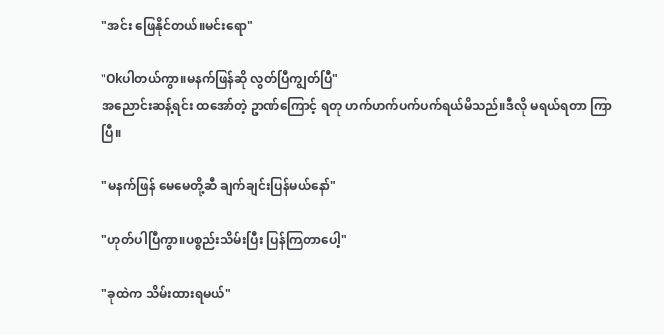"အင်း ဖြေနိုင်တယ်။မင်းရော"

"Okပါတယ်ကွာ။မနက်ဖြန်ဆို လွတ်ပြီကျွတ်ပြီ"
အညောင်းဆန့်ရင်း ထအော်တဲ့ ဥာဏ်ကြောင့် ရတု ဟက်ဟက်ပက်ပက်ရယ်မိသည်။ဒီလို မရယ်ရတာ ကြာပြီ။

"မနက်ဖြန် မေမေတို့ဆီ ချက်ချင်းပြန်မယ်နော်"

"ဟုတ်ပါပြီကွာ။ပစ္စည်းသိမ်းပြီး ပြန်ကြတာပေါ့"

"ခုထဲက သိမ်းထားရမယ်"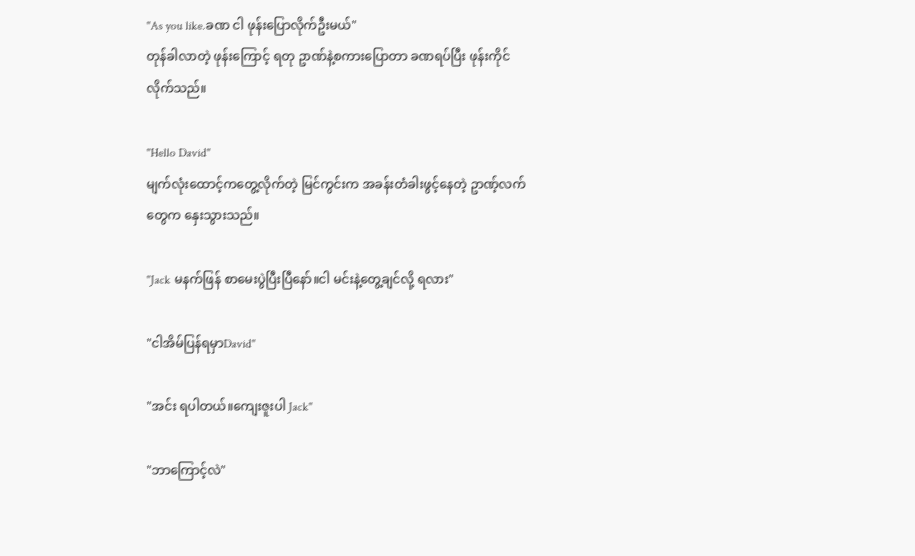"As you like.ခဏ ငါ ဖုန်းပြောလိုက်ဦးမယ်"
တုန်ခါလာတဲ့ ဖုန်းကြောင့် ရတု ဥာဏ်နဲ့စကားပြောတာ ခဏရပ်ပြီး ဖုန်းကိုင်လိုက်သည်။

"Hello David"
မျက်လုံးထောင့်ကတွေ့လိုက်တဲ့ မြင်ကွင်းက အခန်းတံခါးဖွင့်နေတဲ့ ဥာဏ့်လက်တွေက နှေးသွားသည်။

"Jack မနက်ဖြန် စာမေးပွဲပြီးပြီနော်။ငါ မင်းနဲ့တွေ့ချင်လို့ ရလား"

"ငါအိမ်ပြန်ရမှာDavid"

"အင်း ရပါတယ်။ကျေးဇူးပါ Jack"

"ဘာကြောင့်လဲ"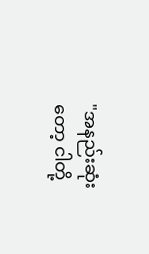"အနည်းဆုံးတော့ ငါတို့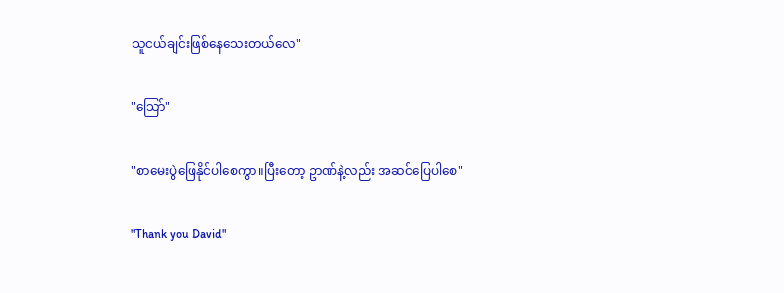သူငယ်ချင်းဖြစ်နေသေးတယ်လေ"

"သြော်"

"စာမေးပွဲဖြေနိုင်ပါစေကွာ။ပြီးတော့ ဥာဏ်နဲ့လည်း အဆင်ပြေပါစေ"

"Thank you David"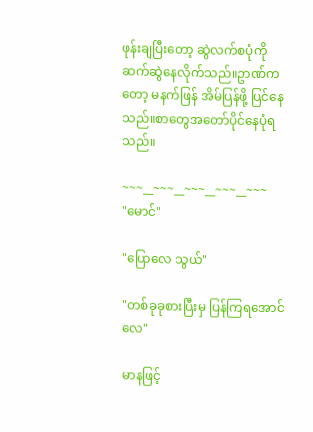ဖုန်းချပြီးတော့ ဆွဲလက်စပုံကို ဆက်ဆွဲနေလိုက်သည်။ဥာဏ်ကတော့ မနက်ဖြန် အိမ်ပြန်ဖို့ ပြင်နေသည်။စာတွေအတော်ပိုင်နေပုံရသည်။

~~~__~~~__~~~__~~~__~~~
"မောင်"

"ပြောလေ သွယ်"

"တစ်ခုခုစားပြီးမှ ပြန်ကြရအောင်လေ"

မာနဖြင့်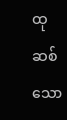ထုဆစ်သော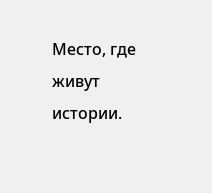Место, где живут истории.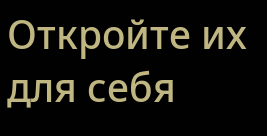Откройте их для себя